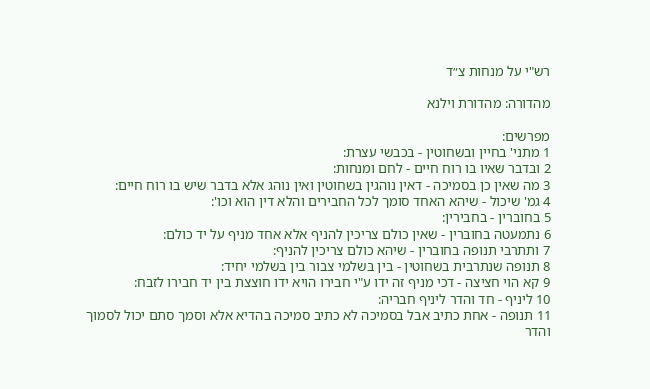רש"י על מנחות צ״ד

מהדורה: מהדורת וילנא

מפרשים:
1 מתני' בחיין ובשחוטין - בכבשי עצרת:
2 ובדבר שאיו בו רוח חיים - לחם ומנחות:
3 מה שאין כן בסמיכה - דאין נוהגין בשחוטין ואין נוהג אלא בדבר שיש בו רוח חיים:
4 גמ' שיכול - שיהא האחד סומך לכל החבירים והלא דין הוא וכו':
5 בחוברין - בחבירין:
6 נתמעטה בחוברין - שאין כולם צריכין להניף אלא אחד מניף על יד כולם:
7 ותתרבי תנופה בחוברין - שיהא כולם צריכין להניף:
8 תנופה שנתרבית בשחוטין - בין בשלמי צבור בין בשלמי יחיד:
9 קא הוי חציצה - דכי מניף זה ידו ע"י חבירו הויא ידו חוצצת בין יד חבירו לזבח:
10 ליניף - חד והדר ליניף חבריה:
11 תנופה - אחת כתיב אבל בסמיכה לא כתיב סמיכה בהדיא אלא וסמך סתם יכול לסמוך והדר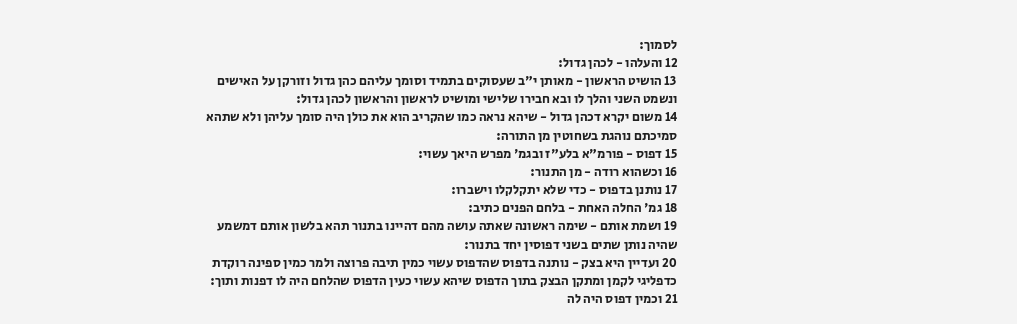לסמוך:
12 והעלהו - לכהן גדול:
13 הושיט הראשון - מאותן י"ב שעסוקים בתמיד וסומך עליהם כהן גדול וזורקן על האישים ונשמט השני והלך לו ובא חבירו שלישי ומושיט לראשון והראשון לכהן גדול:
14 משום יקרא דכהן גדול - שיהא נראה כמו שהקריב הוא את כולן היה סומך עליהן ולא שתהא סמיכתם נוהגת בשחוטין מן התורה:
15 דפוס - פורמ"א בלע"ז ובגמ' מפרש היאך עשוי:
16 וכשהוא רודה - מן התנור:
17 נותנן בדפוס - כדי שלא יתקלקלו וישברו:
18 גמ' החלה האחת - בלחם הפנים כתיב:
19 ושמת אותם - שימה ראשונה שאתה עושה מהם דהיינו בתנור תהא בלשון אותם דמשמע שהיה נותן שתים בשני דפוסין יחד בתנור:
20 ועדיין היא בצק - נותנה בדפוס שהדפוס עשוי כמין תיבה פרוצה ולמר כמין ספינה רוקדת כדפליגי לקמן ומתקן הבצק בתוך הדפוס שיהא עשוי כעין הדפוס שהלחם היה לו דפנות ותוך:
21 וכמין דפוס היה לה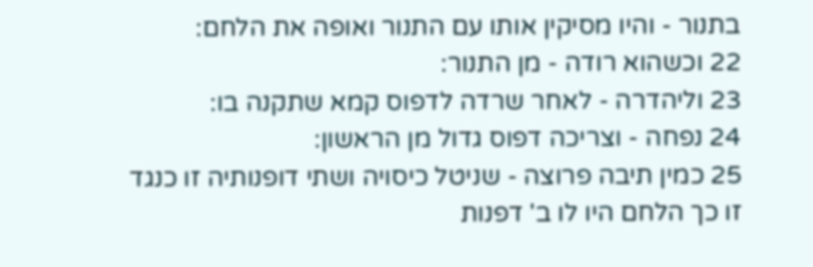בתנור - והיו מסיקין אותו עם התנור ואופה את הלחם:
22 וכשהוא רודה - מן התנור:
23 וליהדרה - לאחר שרדה לדפוס קמא שתקנה בו:
24 נפחה - וצריכה דפוס גדול מן הראשון:
25 כמין תיבה פרוצה - שניטל כיסויה ושתי דופנותיה זו כנגד זו כך הלחם היו לו ב' דפנות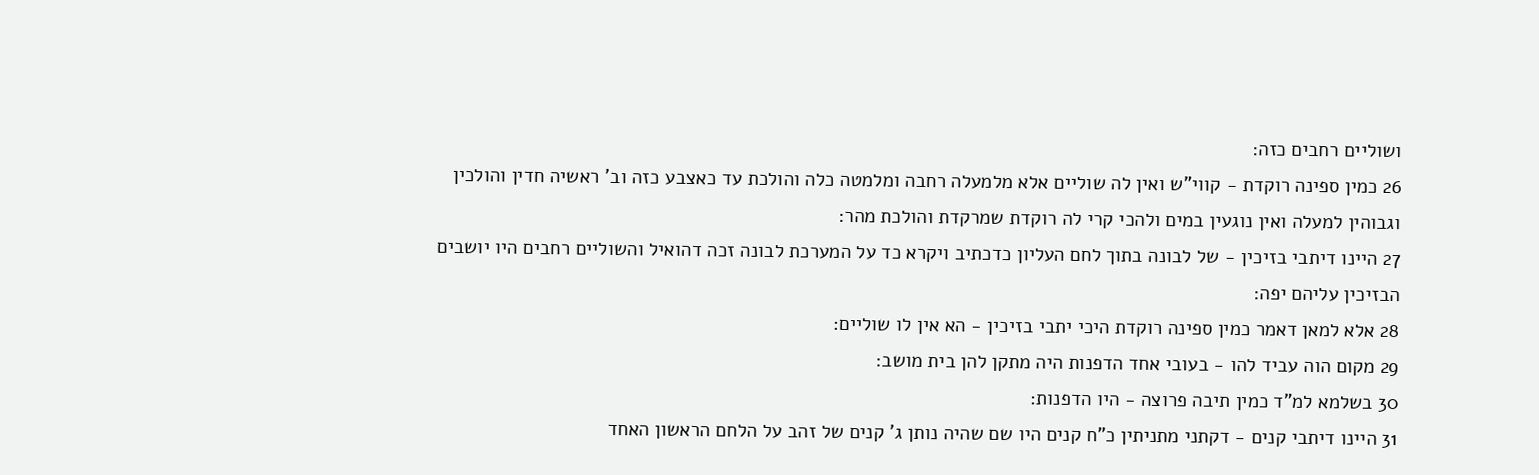ושוליים רחבים כזה:
26 כמין ספינה רוקדת - קווי"ש ואין לה שוליים אלא מלמעלה רחבה ומלמטה כלה והולכת עד כאצבע כזה וב' ראשיה חדין והולכין וגבוהין למעלה ואין נוגעין במים ולהכי קרי לה רוקדת שמרקדת והולכת מהר:
27 היינו דיתבי בזיכין - של לבונה בתוך לחם העליון כדכתיב ויקרא כד על המערכת לבונה זכה דהואיל והשוליים רחבים היו יושבים הבזיכין עליהם יפה:
28 אלא למאן דאמר כמין ספינה רוקדת היכי יתבי בזיכין - הא אין לו שוליים:
29 מקום הוה עביד להו - בעובי אחד הדפנות היה מתקן להן בית מושב:
30 בשלמא למ"ד כמין תיבה פרוצה - היו הדפנות:
31 היינו דיתבי קנים - דקתני מתניתין כ"ח קנים היו שם שהיה נותן ג' קנים של זהב על הלחם הראשון האחד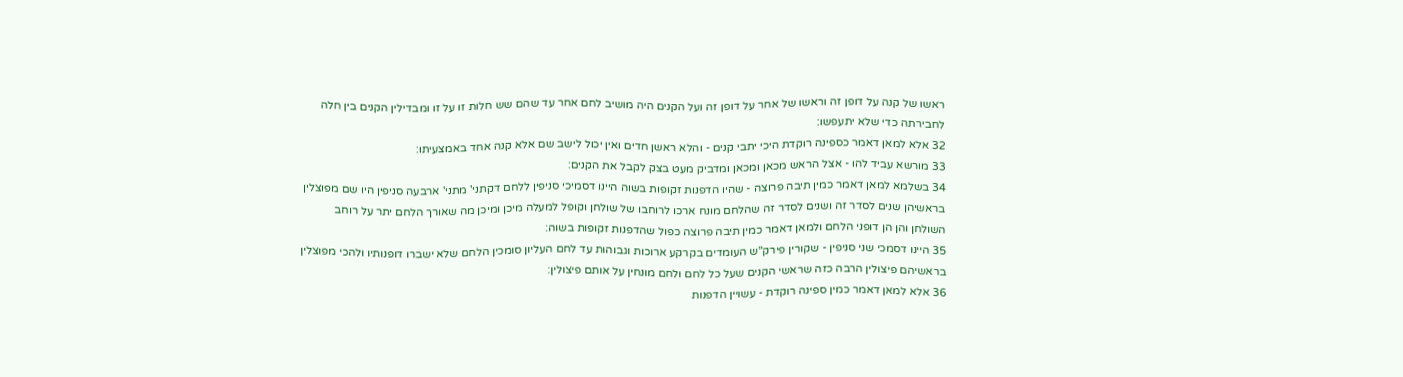ראשו של קנה על דופן זה וראשו של אחר על דופן זה ועל הקנים היה מושיב לחם אחר עד שהם שש חלות זו על זו ומבדילין הקנים בין חלה לחבירתה כדי שלא יתעפשו:
32 אלא למאן דאמר כספינה רוקדת היכי יתבי קנים - והלא ראשן חדים ואין יכול לישב שם אלא קנה אחד באמצעיתו:
33 מורשא עביד להו - אצל הראש מכאן ומכאן ומדביק מעט בצק לקבל את הקנים:
34 בשלמא למאן דאמר כמין תיבה פרוצה - שהיו הדפנות זקופות בשוה היינו דסמיכי סניפין ללחם דקתני' מתני' ארבעה סניפין היו שם מפוצלין בראשיהן שנים לסדר זה ושנים לסדר זה שהלחם מונח ארכו לרוחבו של שולחן וקופל למעלה מיכן ומיכן מה שאורך הלחם יתר על רוחב השולחן והן הן דופני הלחם ולמאן דאמר כמין תיבה פרוצה כפול שהדפנות זקופות בשוה:
35 היינו דסמכי שני סניפין - שקורין פירק"ש העומדים בקרקע ארוכות וגבוהות עד לחם העליון סומכין הלחם שלא ישברו דופנותיו ולהכי מפוצלין בראשיהם פיצולין הרבה כזה שראשי הקנים שעל כל לחם ולחם מונחין על אותם פיצולין:
36 אלא למאן דאמר כמין ספינה רוקדת - עשויין הדפנות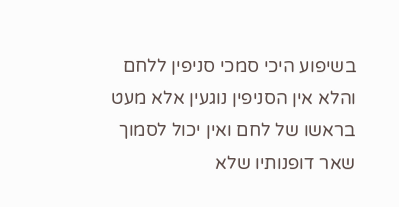בשיפוע היכי סמכי סניפין ללחם והלא אין הסניפין נוגעין אלא מעט בראשו של לחם ואין יכול לסמוך שאר דופנותיו שלא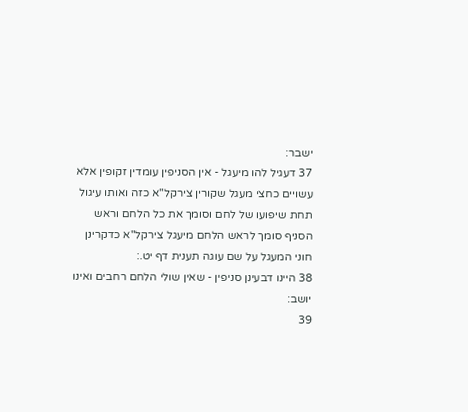ישבר:
37 דעגיל להו מיעגל - אין הסניפין עומדין זקופין אלא עשויים כחצי מעגל שקורין צירקל"א כזה ואותו עיגול תחת שיפועו של לחם וסומך את כל הלחם וראש הסניף סומך לראש הלחם מיעגל צירקל"א כדקרינן חוני המעגל על שם עוגה תענית דף יט.:
38 היינו דבעינן סניפין - שאין שולי הלחם רחבים ואינו יושב:
39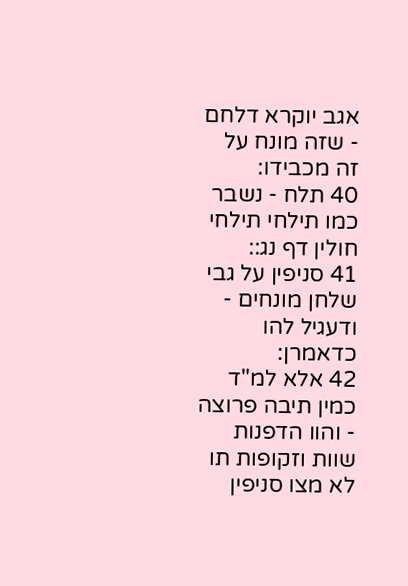אגב יוקרא דלחם - שזה מונח על זה מכבידו:
40 תלח - נשבר כמו תילחי תילחי חולין דף נג::
41 סניפין על גבי שלחן מונחים - ודעגיל להו כדאמרן:
42 אלא למ"ד כמין תיבה פרוצה - והוו הדפנות שוות וזקופות תו לא מצו סניפין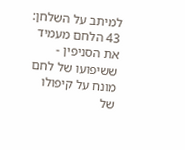למיתב על השלחן:
43 הלחם מעמיד את הסניפין - ששיפועו של לחם מונח על קיפולו של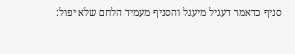סניף כדאמר דעגיל מיעגל והסניף מעמיד הלחם שלא יפול: